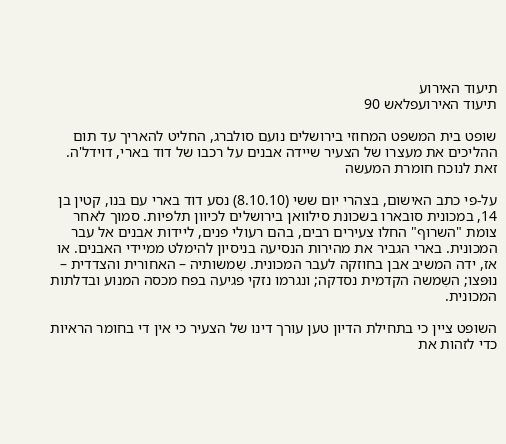תיעוד האירוע
תיעוד האירועפלאש 90

שופט בית המשפט המחוזי בירושלים נועם סולברג, החליט להאריך עד תום ההליכים את מעצרו של הצעיר שיידה אבנים על רכבו של דוד בארי, דוידל'ה. זאת לנוכח חומרת המעשה

על-פי כתב האישום, בצהרי יום ששי (8.10.10) נסע דוד בארי עם בּנו, קטין בן 14, במכונית סובארו בשכונת סילוואן בירושלים לכיוון תלפיות. סמוך לאחר צומת "השרוף" החלו צעירים רבים, בהם רעולי פנים, ליידות אבנים אל עבר המכונית. בארי הגביר את מהירות הנסיעה בניסיון להימלט ממיידי האבנים. או אז, ידה המשיב אבן בחוזקה לעבר המכונית. שִמשותיה – האחורית והצדדית – נוּפּצו; השִמשה הקדמית נסדקה; ונגרמו נזקי פגיעה בפח מכסה המנוע ובדלתות המכונית.

השופט ציין כי בתחילת הדיון טען עורך דינו של הצעיר כי אין די בחומר הראיות כדי לזהות את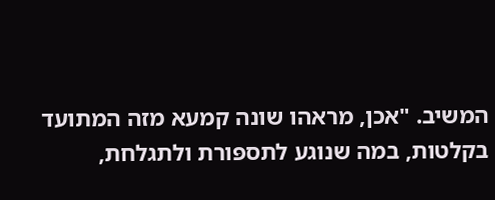המשיב. "אכן, מראהו שונה קמעא מזה המתועד בקלטות, במה שנוגע לתספּורת ולתגלחת,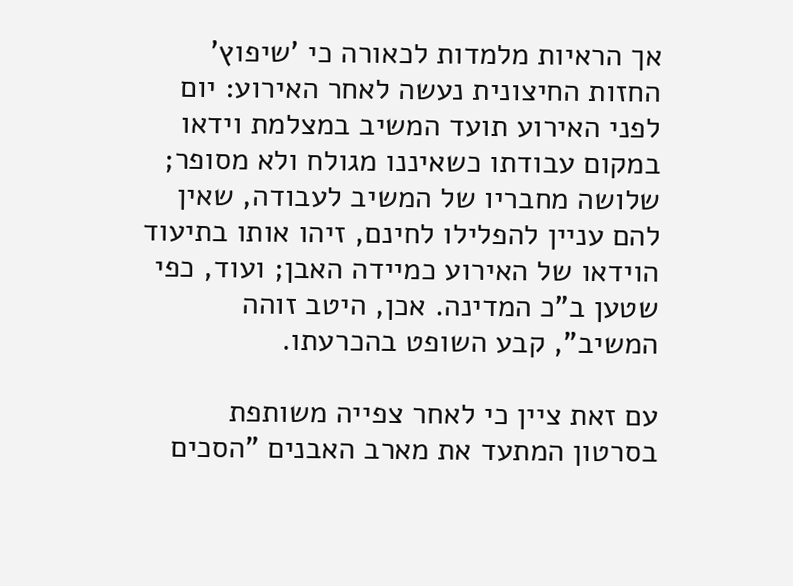אך הראיות מלמדות לכאורה כי 'שיפוץ' החזות החיצונית נעשה לאחר האירוע: יום לפני האירוע תועד המשיב במצלמת וידאו במקום עבודתו כשאיננו מגולח ולא מסופר; שלושה מחבריו של המשיב לעבודה, שאין להם עניין להפלילו לחינם, זיהו אותו בתיעוד הוידאו של האירוע כמיידה האבן; ועוד, כפי שטען ב"כ המדינה. אכן, היטב זוהה המשיב", קבע השופט בהכרעתו.

עם זאת ציין כי לאחר צפייה משותפת בסרטון המתעד את מארב האבנים "הסכים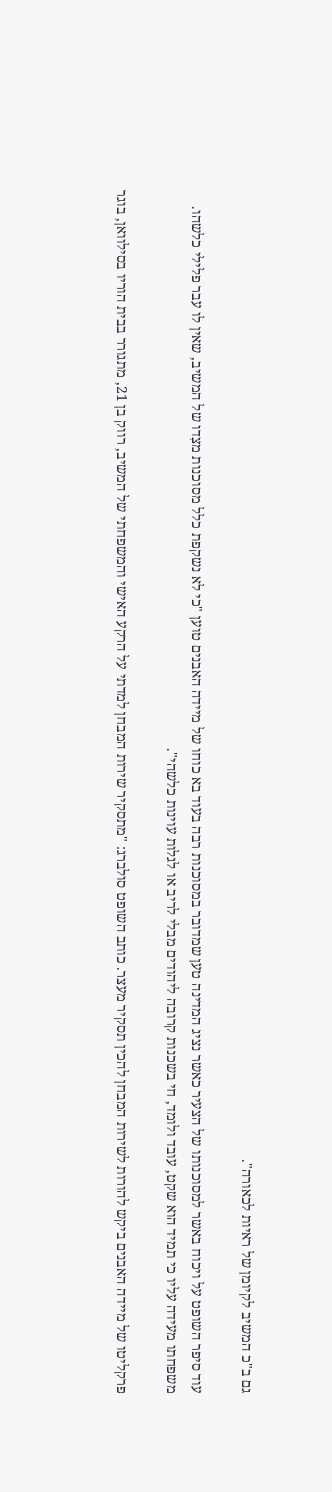גם ב"כ המשיב לקיומן של ראיות לכאורה".

עוד סיפר השופט על ויכוח באשר למסוכנותו של הצעיר כאשר נציג המדינה טען שמדובר במסוכנות רבה בעוד בא כוחו של מיידה האבנים טוען "כי לא נשקפת כלל מסוכנות מצִדו של המשיב, שאין לו עבר פלילי כלשהו. משפחתו מעידה עליו כי תמיד הוא שקט, עובד ולומד, חי בשכנות קרובה ליהודים מבלי לריב או לגלות עוינות כלשהי".

פרקליטו של מיידה האבנים ביקש להורות לשירות המבחן להכין תסקיר מעצר. כותב השופט סולברג: "מתסקיר שירות המבחן למדתי על הרקע האישי והמשפחתי של המשיב, רווק בן 21, מתגורר בבית הוריו בסילוואן, בוגר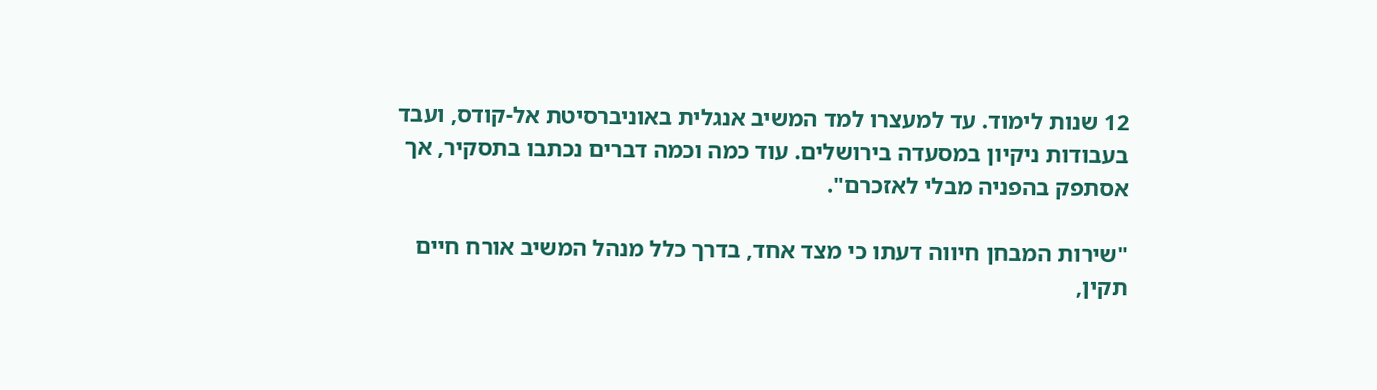12 שנות לימוד. עד למעצרו למד המשיב אנגלית באוניברסיטת אל-קודס, ועבד בעבודות ניקיון במסעדה בירושלים. עוד כמה וכמה דברים נכתבו בתסקיר, אך אסתפק בהפניה מבלי לאזכרם".

"שירות המבחן חיווה דעתו כי מצד אחד, בדרך כלל מנהל המשיב אורח חיים תקין,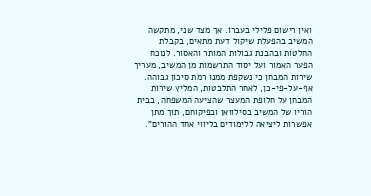ואין רישום פלילי בעברוֹ. אך מצד שני, מתקשה המשיב בהפעלת שיקול דעת מתאים, בקבלת החלטות ובהבנת גבולות המותר והאסור. לנוכח הפער האמור ועל יסוד התרשמות מן המשיב, מעריך שירות המבחן כי נשקפת ממנו רמת סיכון גבוהה. אף-על-פי-כן, לאחר התלבטות, המליץ שירות המבחן על חלופת המעצר שהציעה המשפחה, בבית הוריו של המשיב בסילוואן ובפיקוחם, תוך מתן אפשרות ליציאה ללימודים בליווי אחד ההורים".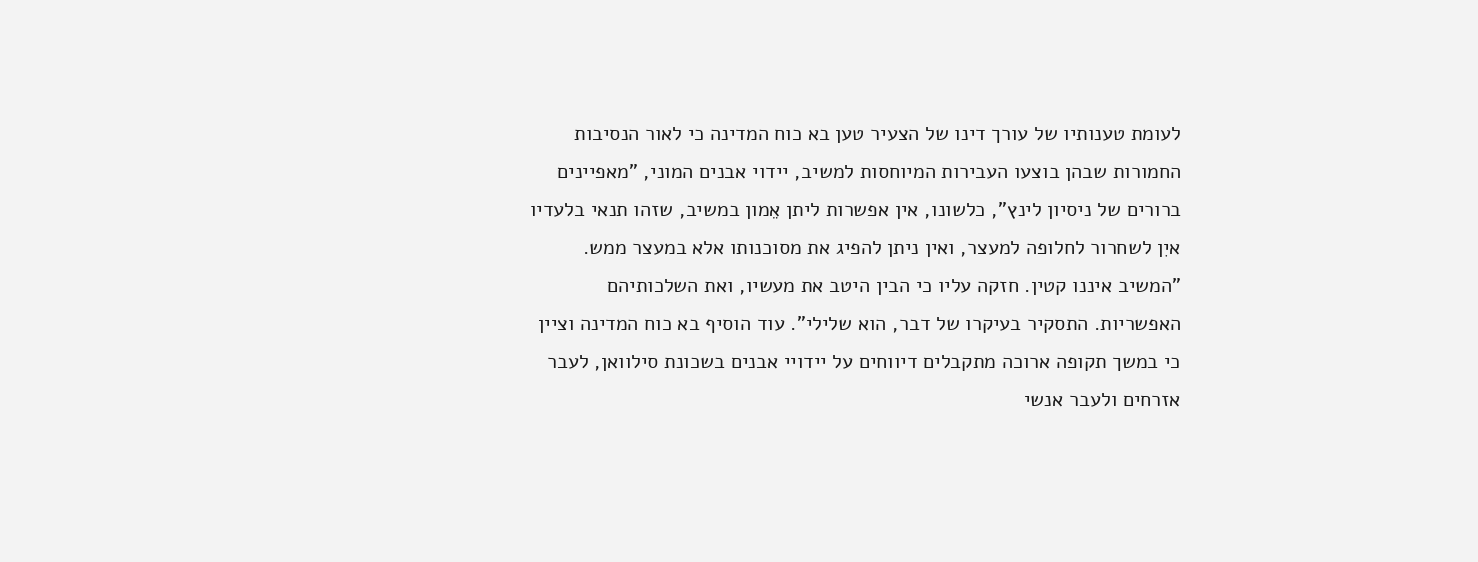לעומת טענותיו של עורך דינו של הצעיר טען בא כוח המדינה כי לאור הנסיבות החמורות שבהן בוצעו העבירות המיוחסות למשיב, יידוי אבנים המוני, "מאפיינים ברורים של ניסיון לינץ", כלשונו, אין אפשרות ליתן אֵמון במשיב, שזהו תנאי בלעדיו איִן לשחרור לחלופה למעצר, ואין ניתן להפיג את מסוכנותו אלא במעצר ממש. "המשיב איננו קטין. חזקה עליו כי הבין היטב את מעשיו, ואת השלכותיהם האפשריות. התסקיר בעיקרו של דבר, הוא שלילי". עוד הוסיף בא כוח המדינה וציין כי במשך תקופה ארוכה מתקבלים דיווחים על יידויי אבנים בשכונת סילוואן, לעבר אזרחים ולעבר אנשי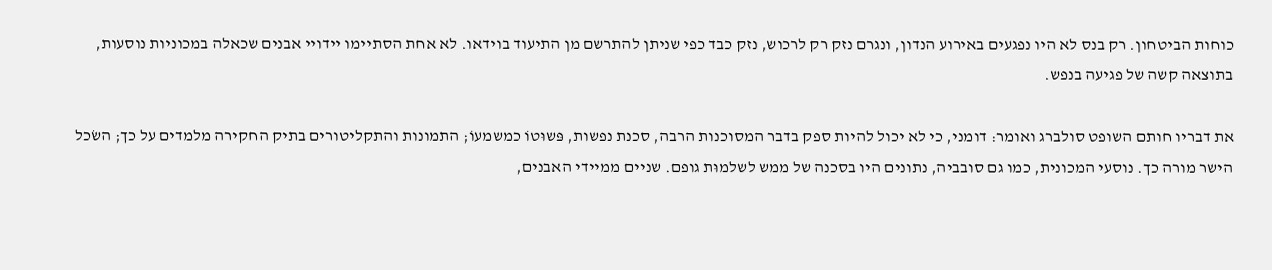כוחות הביטחון. רק בנס לא היו נפגעים באירוע הנדון, ונגרם נזק רק לרכוש, נזק כבד כפי שניתן להתרשם מן התיעוד בוידאו. לא אחת הסתיימו יידויי אבנים שכאלה במכוניות נוסעות, בתוצאה קשה של פגיעה בנפש.

את דבריו חותם השופט סולברג ואומר: דומני, כי לא יכול להיות ספק בדבר המסוכנות הרבה, סכנת נפשות, פּשוּטוֹ כמשמעוֹ; התמונות והתקליטורים בתיק החקירה מלמדים על כך; השׂכל הישר מורה כך. נוסעי המכונית, כמו גם סובביה, נתונים היו בסכנה של ממש לשלמוּת גופם. שניים ממיידי האבנים,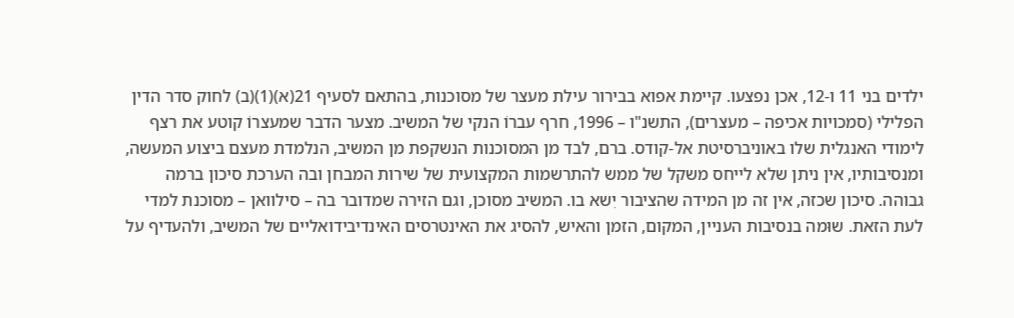ילדים בני 11 ו-12, אכן נפצעו. קיימת אפוא בבירור עילת מעצר של מסוכנות, בהתאם לסעיף 21(א)(1)(ב) לחוק סדר הדין הפלילי (סמכויות אכיפה – מעצרים), התשנ"ו – 1996, חרף עברוֹ הנקי של המשיב. מצער הדבר שמעצרוֹ קוטע את רצף לימודי האנגלית שלו באוניברסיטת אל-קודס. ברם, לבד מן המסוכנות הנשקפת מן המשיב, הנלמדת מעצם ביצוע המעשה, ומנסיבותיו, אין ניתן שלא לייחס משקל של ממש להתרשמות המקצועית של שירות המבחן ובה הערכת סיכון ברמה גבוהה. סיכון שכזה, אין זה מן המידה שהציבור יִשא בו. המשיב מסוכן, וגם הזירה שמדובר בה – סילוואן – מסוכנת למדי לעת הזאת. שוּמה בנסיבות העניין, המקום, הזמן והאיש, להסיג את האינטרסים האינדיבידואליים של המשיב, ולהעדיף על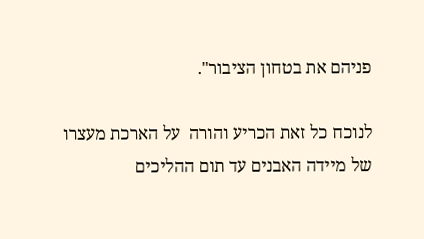פניהם את בטחון הציבור".

לנוכח כל זאת הכריע והורה  על הארכת מעצרו של מיידה האבנים עד תום ההליכים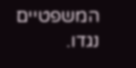המשפטיים נגדו.